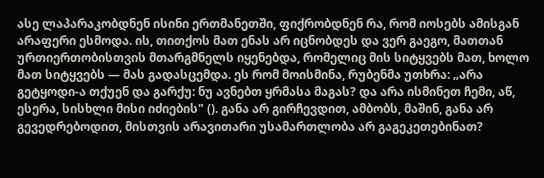ასე ლაპარაკობდნენ ისინი ერთმანეთში, ფიქრობდნენ რა, რომ იოსებს ამისგან არაფერი ესმოდა. ის, თითქოს მათ ენას არ იცნობდეს და ვერ გაეგო, მათთან ურთიერთობისთვის მთარგმნელს იყენებდა, რომელიც მის სიტყვებს მათ, ხოლო მათ სიტყვებს — მას გადასცემდა. ეს რომ მოისმინა, რუბენმა უთხრა: „არა გეტყოდი-ა თქუენ და გარქუ: ნუ ავნებთ ყრმასა მაგას? და არა ისმინეთ ჩემი, აწ, ესერა, სისხლი მისი იძიების" (). განა არ გირჩევდით, ამბობს, მაშინ, განა არ გევედრებოდით, მისთვის არავითარი უსამართლობა არ გაგეკეთებინათ?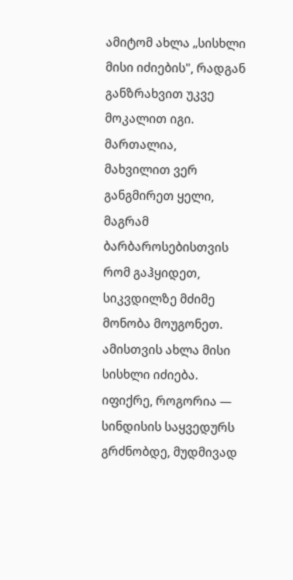ამიტომ ახლა „სისხლი მისი იძიების", რადგან განზრახვით უკვე მოკალით იგი. მართალია, მახვილით ვერ განგმირეთ ყელი, მაგრამ ბარბაროსებისთვის რომ გაჰყიდეთ, სიკვდილზე მძიმე მონობა მოუგონეთ. ამისთვის ახლა მისი სისხლი იძიება. იფიქრე, როგორია — სინდისის საყვედურს გრძნობდე, მუდმივად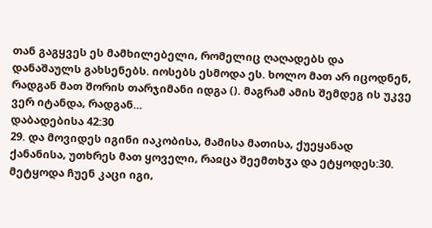თან გაგყვეს ეს მამხილებელი, რომელიც ღაღადებს და დანაშაულს გახსენებს. იოსებს ესმოდა ეს. ხოლო მათ არ იცოდნენ, რადგან მათ შორის თარჯიმანი იდგა (). მაგრამ ამის შემდეგ ის უკვე ვერ იტანდა, რადგან...
დაბადებისა 42:30
29. და მოვიდეს იგინი იაკობისა, მამისა მათისა, ქუეყანად ქანანისა, უთხრეს მათ ყოველი, რაჲცა შეემთხჳა და ეტყოდეს:30. მეტყოდა ჩუენ კაცი იგი,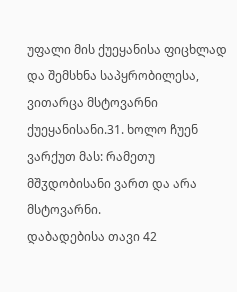უფალი მის ქუეყანისა ფიცხლად და შემსხნა საპყრობილესა, ვითარცა მსტოვარნი ქუეყანისანი.31. ხოლო ჩუენ ვარქუთ მას: რამეთუ მშჳდობისანი ვართ და არა მსტოვარნი.
დაბადებისა თავი 42